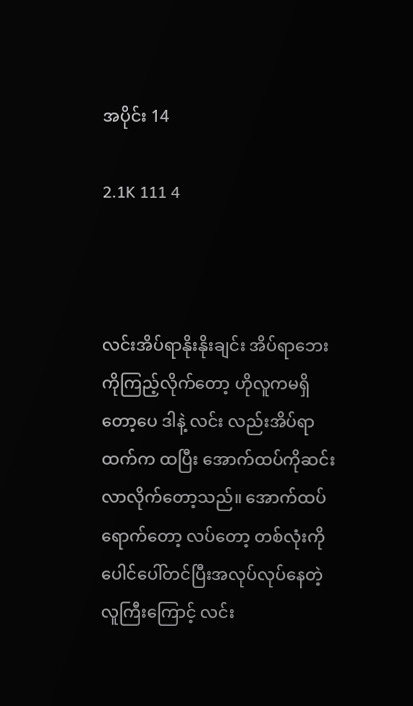အပိုင်း 14

2.1K 111 4



လင်းအိပ်ရာနိုးနိုးချင်း အိပ်ရာဘေးကိုကြည့်လိုက်တော့ ဟိုလူကမရှိတော့ပေ ဒါနဲ့ လင်း လည်းအိပ်ရာထက်က ထပြီး အောက်ထပ်ကိုဆင်းလာလိုက်တော့သည်။ အောက်ထပ်ရောက်တော့ လပ်တော့ တစ်လုံးကိုပေါင်ပေါ်တင်ပြီးအလုပ်လုပ်နေတဲ့ လူကြီးကြောင့် လင်း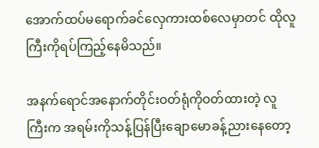အောက်ထပ်မရောက်ခင်လှေကားထစ်လေမှာတင် ထိုလူကြီးကိုရပ်ကြည့်နေမိသည်။

အနက်ရောင်အနောက်တိုင်းဝတ်ရုံကိုဝတ်ထားတဲ့ လူကြီးက အရမ်းကိုသန့်ပြန်ပြီးချောမောခန့်ညားနေတော့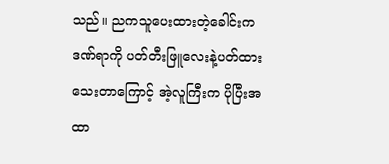သည်။ ညကသူပေးထားတဲ့ခေါင်းက ဒဏ်ရာကို ပတ်တီးဖြူလေးနဲ့ပတ်ထားသေးတာကြောင့် အဲ့လူကြီးက ပိုပြီးအထာ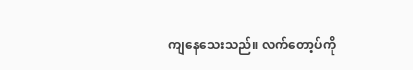ကျနေသေးသည်။ လက်တော့ပ်ကို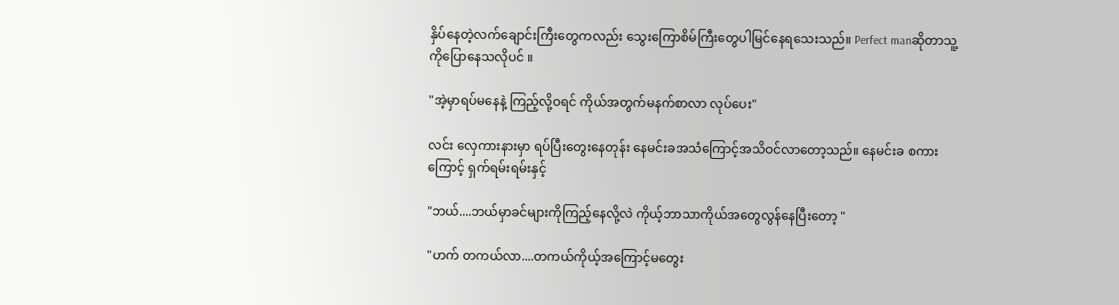နှိပ်နေတဲ့လက်ချောင်းကြီးတွေကလည်း သွေးကြောစိမ်ကြီးတွေပါမြင်နေရသေးသည်။ Perfect manဆိုတာသူ့ကိုပြောနေသလိုပင် ။

"အဲ့မှာရပ်မနေနဲ့ ကြည့်လို့ဝရင် ကိုယ်အတွက်မနက်စာလာ လုပ်ပေး"

လင်း လှေကားနားမှာ ရပ်ပြီးတွေးနေတုန်း နေမင်းခအသံကြောင့်အသိဝင်လာတော့သည်။ နေမင်းခ စကားကြောင့် ရှက်ရမ်းရမ်းနှင့်

"ဘယ်....ဘယ်မှာခင်များကိုကြည့်နေလို့လဲ ကိုယ့်ဘာသာကိုယ်အတွေလွန်နေပြီးတော့ "

"ဟက် တကယ်လာ....တကယ်ကိုယ့်အကြောင့်မတွေး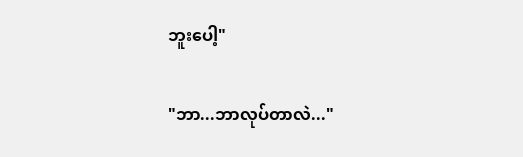ဘူးပေါ့"

"ဘာ...ဘာလုပ်တာလဲ..."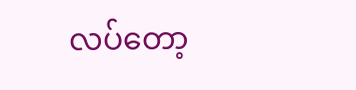လပ်တော့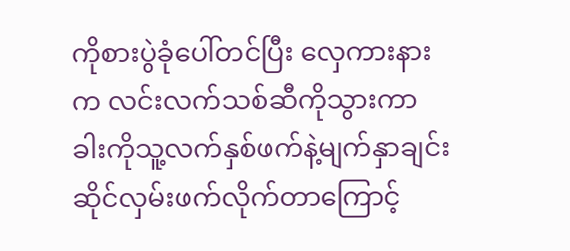ကိုစားပွဲခုံပေါ်တင်ပြီး လှေကားနားက လင်းလက်သစ်ဆီကိုသွားကာ ခါးကိုသူ့လက်နှစ်ဖက်နဲ့မျက်နှာချင်းဆိုင်လှမ်းဖက်လိုက်တာကြောင့်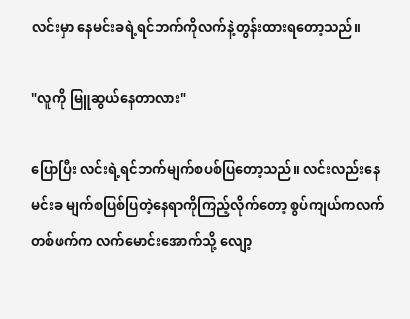လင်းမှာ နေမင်းခရဲ့ရင်ဘက်ကိုလက်နဲ့တွန်းထားရတော့သည်။

"လူကို မြူဆွယ်နေတာလား"

ပြောပြီး လင်းရဲ့ရင်ဘက်မျက်စပစ်ပြတော့သည်။ လင်းလည်းနေမင်းခ မျက်စပြစ်ပြတဲ့နေရာကိုကြည့်လိုက်တော့ စွပ်ကျယ်ကလက်တစ်ဖက်က လက်မောင်းအောက်သို့ လျော့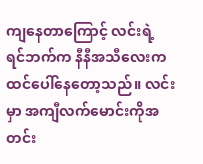ကျနေတာကြောင့် လင်းရဲ့ ရင်ဘက်က နီနီအသီလေးက ထင်ပေါ်နေတော့သည်။ လင်းမှာ အကျီလက်မောင်းကိုအတင်း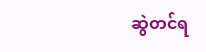ဆွဲတင်ရ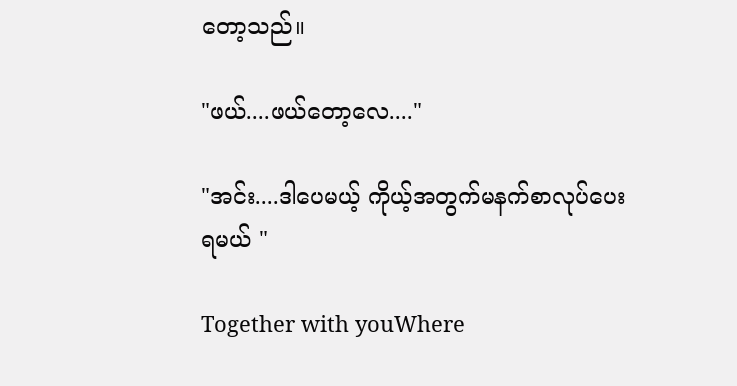တော့သည်။

"ဖယ်....ဖယ်တော့လေ...."

"အင်း....ဒါပေမယ့် ကိုယ့်အတွက်မနက်စာလုပ်ပေးရမယ် "

Together with youWhere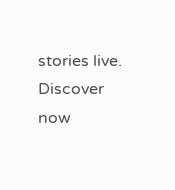stories live. Discover now